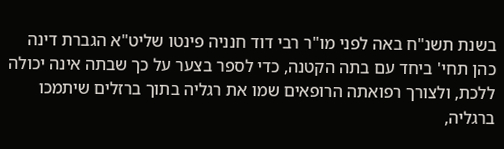בשנת תשנ"ח באה לפני מו"ר רבי דוד חנניה פינטו שליט"א הגברת דינה כהן תחי' ביחד עם בתה הקטנה, כדי לספר בצער על כך שבתה אינה יכולה ללכת, ולצורך רפואתה הרופאים שמו את רגליה בתוך ברזלים שיתמכו ברגליה,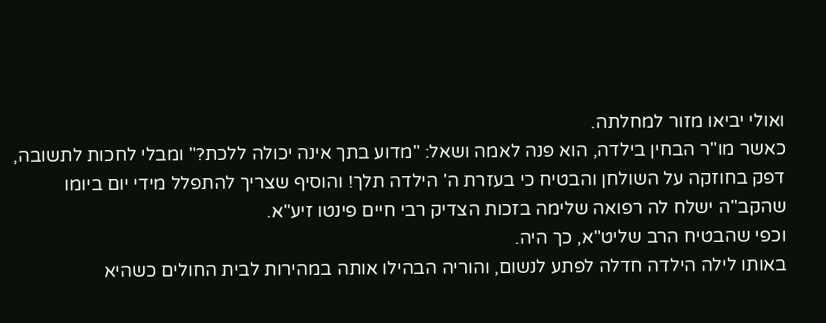ואולי יביאו מזור למחלתה.
כאשר מו"ר הבחין בילדה, הוא פנה לאמה ושאל: "מדוע בתך אינה יכולה ללכת?" ומבלי לחכות לתשובה, דפק בחוזקה על השולחן והבטיח כי בעזרת ה' הילדה תלך! והוסיף שצריך להתפלל מידי יום ביומו שהקב"ה ישלח לה רפואה שלימה בזכות הצדיק רבי חיים פינטו זיע"א.
וכפי שהבטיח הרב שליט"א, כך היה.
באותו לילה הילדה חדלה לפתע לנשום, והוריה הבהילו אותה במהירות לבית החולים כשהיא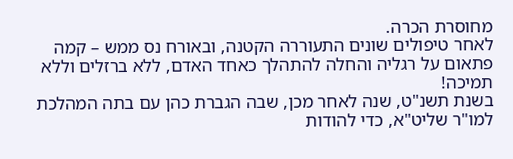מחוסרת הכרה.
לאחר טיפולים שונים התעוררה הקטנה, ובאורח נס ממש – קמה פתאום על רגליה והחלה להתהלך כאחד האדם, ללא ברזלים וללא תמיכה!
בשנת תשנ"ט, שנה לאחר מכן, שבה הגברת כהן עם בתה המהלכת למו"ר שליט"א, כדי להודות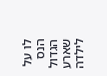לו על הנס הגדול שארע לילדה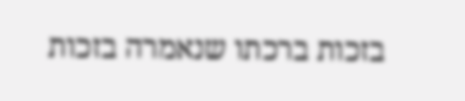בזכות ברכתו שנאמרה בזכות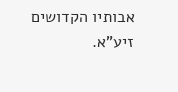אבותיו הקדושים זיע"א.